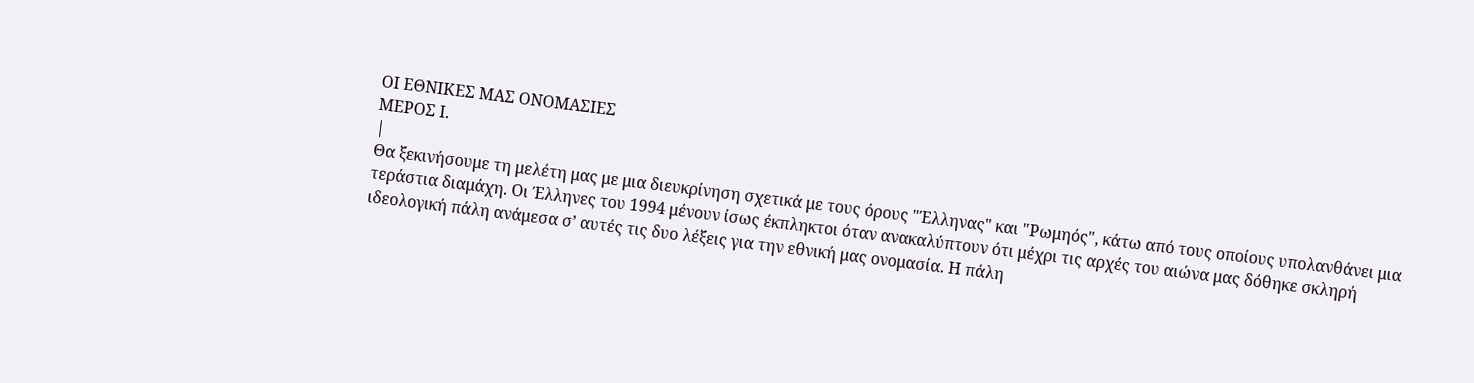ΟΙ ΕΘΝΙΚΕΣ ΜΑΣ ΟΝΟΜΑΣΙΕΣ
ΜΕΡΟΣ Ι.
|
Θα ξεκινήσουμε τη μελέτη μας με μια διευκρίνηση σχετικά με τους όρους "Έλληνας" και "Ρωμηός", κάτω από τους οποίους υπολανθάνει μια τεράστια διαμάχη. Οι Έλληνες του 1994 μένουν ίσως έκπληκτοι όταν ανακαλύπτουν ότι μέχρι τις αρχές του αιώνα μας δόθηκε σκληρή ιδεολογική πάλη ανάμεσα σ’ αυτές τις δυο λέξεις για την εθνική μας ονομασία. Η πάλη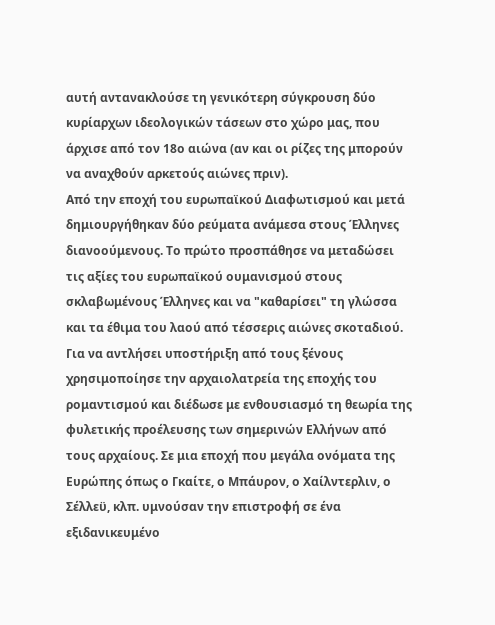αυτή αντανακλούσε τη γενικότερη σύγκρουση δύο κυρίαρχων ιδεολογικών τάσεων στο χώρο μας, που άρχισε από τον 18ο αιώνα (αν και οι ρίζες της μπορούν να αναχθούν αρκετούς αιώνες πριν).
Από την εποχή του ευρωπαϊκού Διαφωτισμού και μετά δημιουργήθηκαν δύο ρεύματα ανάμεσα στους Έλληνες διανοούμενους. Το πρώτο προσπάθησε να μεταδώσει τις αξίες του ευρωπαϊκού ουμανισμού στους σκλαβωμένους Έλληνες και να "καθαρίσει" τη γλώσσα και τα έθιμα του λαού από τέσσερις αιώνες σκοταδιού. Για να αντλήσει υποστήριξη από τους ξένους χρησιμοποίησε την αρχαιολατρεία της εποχής του ρομαντισμού και διέδωσε με ενθουσιασμό τη θεωρία της φυλετικής προέλευσης των σημερινών Ελλήνων από τους αρχαίους. Σε μια εποχή που μεγάλα ονόματα της Ευρώπης όπως ο Γκαίτε, ο Μπάυρον, ο Χαίλντερλιν, ο Σέλλεϋ, κλπ. υμνούσαν την επιστροφή σε ένα εξιδανικευμένο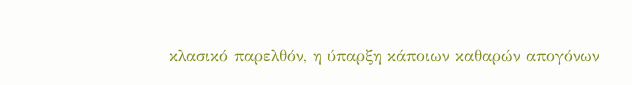κλασικό παρελθόν, η ύπαρξη κάποιων καθαρών απογόνων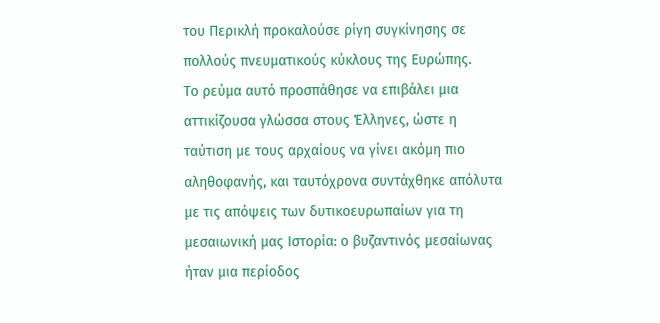του Περικλή προκαλούσε ρίγη συγκίνησης σε πολλούς πνευματικούς κύκλους της Ευρώπης.
Το ρεύμα αυτό προσπάθησε να επιβάλει μια αττικίζουσα γλώσσα στους Έλληνες, ώστε η ταύτιση με τους αρχαίους να γίνει ακόμη πιο αληθοφανής, και ταυτόχρονα συντάχθηκε απόλυτα με τις απόψεις των δυτικοευρωπαίων για τη μεσαιωνική μας Ιστορία: ο βυζαντινός μεσαίωνας ήταν μια περίοδος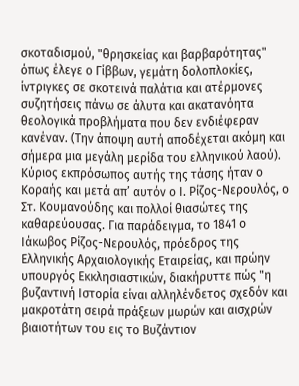σκοταδισμού, "θρησκείας και βαρβαρότητας" όπως έλεγε ο Γίββων, γεμάτη δολοπλοκίες, ίντριγκες σε σκοτεινά παλάτια και ατέρμονες συζητήσεις πάνω σε άλυτα και ακατανόητα θεολογικά προβλήματα που δεν ενδιέφεραν κανέναν. (Την άποψη αυτή αποδέχεται ακόμη και σήμερα μια μεγάλη μερίδα του ελληνικού λαού). Κύριος εκπρόσωπος αυτής της τάσης ήταν ο Κοραής και μετά απ’ αυτόν ο Ι. Ρίζος-Νερουλός, ο Στ. Κουμανούδης και πολλοί θιασώτες της καθαρεύουσας. Για παράδειγμα, το 1841 ο Ιάκωβος Ρίζος-Νερουλός, πρόεδρος της Ελληνικής Αρχαιολογικής Εταιρείας, και πρώην υπουργός Εκκλησιαστικών, διακήρυττε πώς "η βυζαντινή Ιστορία είναι αλληλένδετος σχεδόν και μακροτάτη σειρά πράξεων μωρών και αισχρών βιαιοτήτων του εις το Βυζάντιον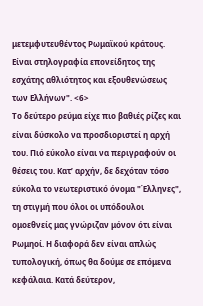μετεμφυτευθέντος Ρωμαϊκού κράτους. Είναι στηλογραφία επονείδητος της εσχάτης αθλιότητος και εξουθενώσεως των Ελλήνων". <6>
Το δεύτερο ρεύμα είχε πιο βαθιές ρίζες και είναι δύσκολο να προσδιοριστεί η αρχή του. Πιό εύκολο είναι να περιγραφούν οι θέσεις του. Κατ’ αρχήν, δε δεχόταν τόσο εύκολα το νεωτεριστικό όνομα "Έλληνες", τη στιγμή που όλοι οι υπόδουλοι ομοεθνείς μας γνώριζαν μόνον ότι είναι Ρωμηοί. Η διαφορά δεν είναι απλώς τυπολογική, όπως θα δούμε σε επόμενα κεφάλαια. Κατά δεύτερον,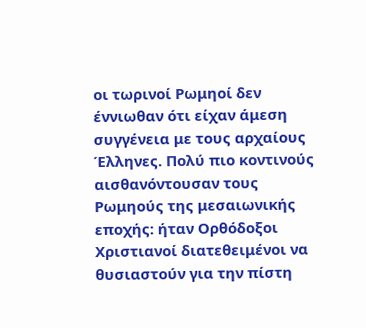οι τωρινοί Ρωμηοί δεν έννιωθαν ότι είχαν άμεση συγγένεια με τους αρχαίους Έλληνες. Πολύ πιο κοντινούς αισθανόντουσαν τους Ρωμηούς της μεσαιωνικής εποχής: ήταν Ορθόδοξοι Χριστιανοί διατεθειμένοι να θυσιαστούν για την πίστη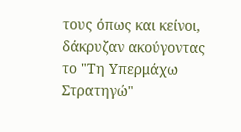τους όπως και κείνοι, δάκρυζαν ακούγοντας το "Τη Υπερμάχω Στρατηγώ"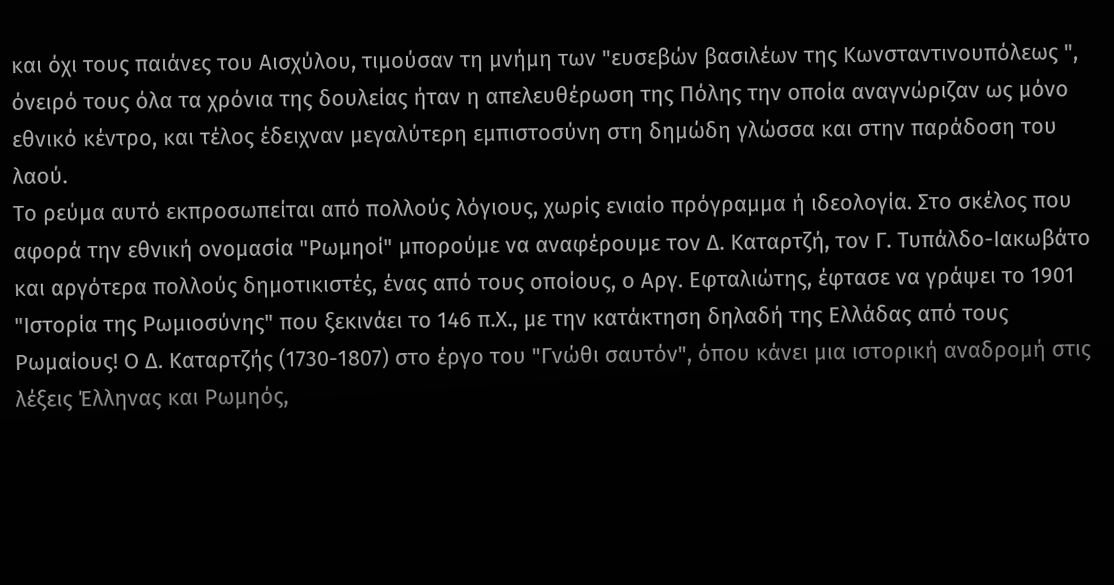και όχι τους παιάνες του Αισχύλου, τιμούσαν τη μνήμη των "ευσεβών βασιλέων της Κωνσταντινουπόλεως ", όνειρό τους όλα τα χρόνια της δουλείας ήταν η απελευθέρωση της Πόλης την οποία αναγνώριζαν ως μόνο εθνικό κέντρο, και τέλος έδειχναν μεγαλύτερη εμπιστοσύνη στη δημώδη γλώσσα και στην παράδοση του λαού.
Το ρεύμα αυτό εκπροσωπείται από πολλούς λόγιους, χωρίς ενιαίο πρόγραμμα ή ιδεολογία. Στο σκέλος που αφορά την εθνική ονομασία "Ρωμηοί" μπορούμε να αναφέρουμε τον Δ. Καταρτζή, τον Γ. Τυπάλδο-Ιακωβάτο και αργότερα πολλούς δημοτικιστές, ένας από τους οποίους, ο Αργ. Εφταλιώτης, έφτασε να γράψει το 1901 "Ιστορία της Ρωμιοσύνης" που ξεκινάει το 146 π.Χ., με την κατάκτηση δηλαδή της Ελλάδας από τους Ρωμαίους! Ο Δ. Καταρτζής (1730-1807) στο έργο του "Γνώθι σαυτόν", όπου κάνει μια ιστορική αναδρομή στις λέξεις Έλληνας και Ρωμηός,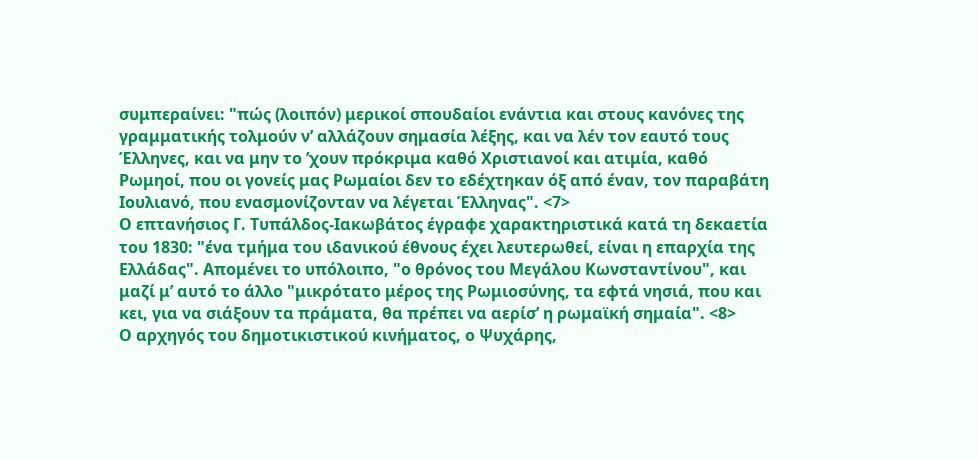συμπεραίνει: "πώς (λοιπόν) μερικοί σπουδαίοι ενάντια και στους κανόνες της γραμματικής τολμούν ν’ αλλάζουν σημασία λέξης, και να λέν τον εαυτό τους Έλληνες, και να μην το ’χουν πρόκριμα καθό Χριστιανοί και ατιμία, καθό Ρωμηοί, που οι γονείς μας Ρωμαίοι δεν το εδέχτηκαν όξ από έναν, τον παραβάτη Ιουλιανό, που ενασμονίζονταν να λέγεται Έλληνας". <7>
Ο επτανήσιος Γ. Τυπάλδος-Ιακωβάτος έγραφε χαρακτηριστικά κατά τη δεκαετία του 1830: "ένα τμήμα του ιδανικού έθνους έχει λευτερωθεί, είναι η επαρχία της Ελλάδας". Απομένει το υπόλοιπο, "ο θρόνος του Μεγάλου Κωνσταντίνου", και μαζί μ’ αυτό το άλλο "μικρότατο μέρος της Ρωμιοσύνης, τα εφτά νησιά, που και κει, για να σιάξουν τα πράματα, θα πρέπει να αερίσ’ η ρωμαϊκή σημαία". <8>
Ο αρχηγός του δημοτικιστικού κινήματος, ο Ψυχάρης,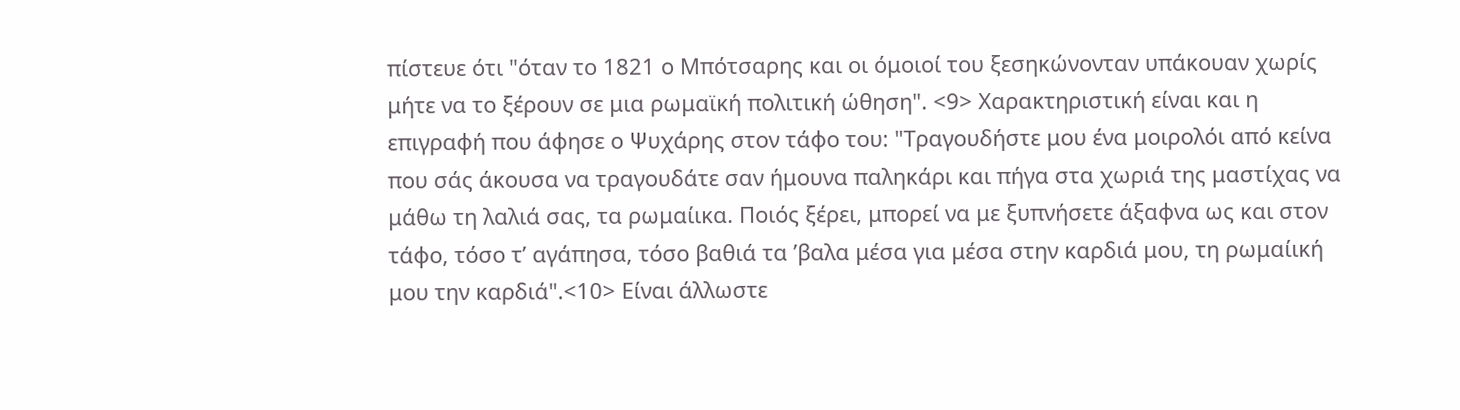πίστευε ότι "όταν το 1821 ο Μπότσαρης και οι όμοιοί του ξεσηκώνονταν υπάκουαν χωρίς μήτε να το ξέρουν σε μια ρωμαϊκή πολιτική ώθηση". <9> Χαρακτηριστική είναι και η επιγραφή που άφησε ο Ψυχάρης στον τάφο του: "Τραγουδήστε μου ένα μοιρολόι από κείνα που σάς άκουσα να τραγουδάτε σαν ήμουνα παληκάρι και πήγα στα χωριά της μαστίχας να μάθω τη λαλιά σας, τα ρωμαίικα. Ποιός ξέρει, μπορεί να με ξυπνήσετε άξαφνα ως και στον τάφο, τόσο τ’ αγάπησα, τόσο βαθιά τα ’βαλα μέσα για μέσα στην καρδιά μου, τη ρωμαίική μου την καρδιά".<10> Είναι άλλωστε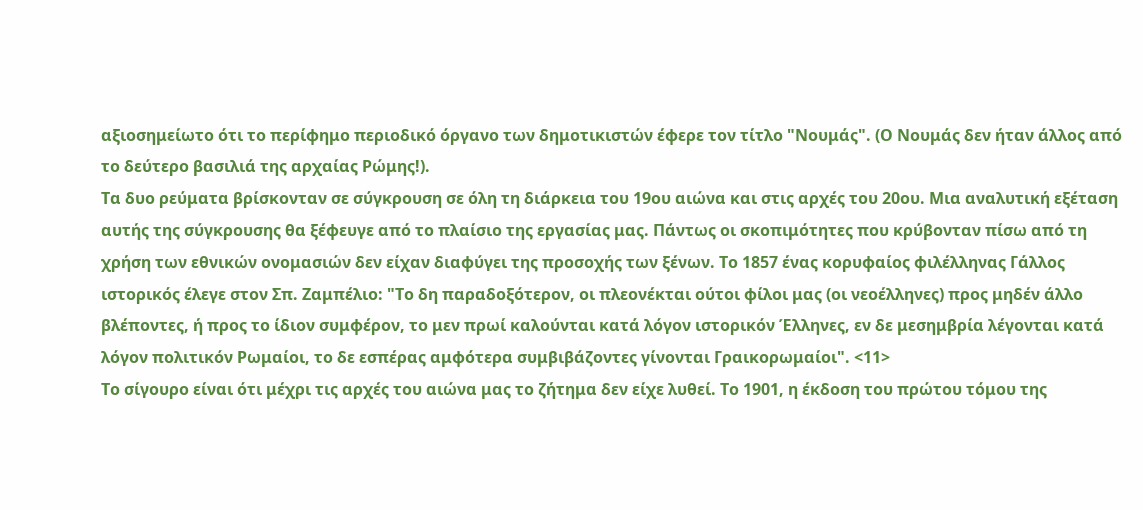αξιοσημείωτο ότι το περίφημο περιοδικό όργανο των δημοτικιστών έφερε τον τίτλο "Νουμάς". (Ο Νουμάς δεν ήταν άλλος από το δεύτερο βασιλιά της αρχαίας Ρώμης!).
Τα δυο ρεύματα βρίσκονταν σε σύγκρουση σε όλη τη διάρκεια του 19ου αιώνα και στις αρχές του 20ου. Μια αναλυτική εξέταση αυτής της σύγκρουσης θα ξέφευγε από το πλαίσιο της εργασίας μας. Πάντως οι σκοπιμότητες που κρύβονταν πίσω από τη χρήση των εθνικών ονομασιών δεν είχαν διαφύγει της προσοχής των ξένων. Το 1857 ένας κορυφαίος φιλέλληνας Γάλλος ιστορικός έλεγε στον Σπ. Ζαμπέλιο: "Το δη παραδοξότερον, οι πλεονέκται ούτοι φίλοι μας (οι νεοέλληνες) προς μηδέν άλλο βλέποντες, ή προς το ίδιον συμφέρον, το μεν πρωί καλούνται κατά λόγον ιστορικόν Έλληνες, εν δε μεσημβρία λέγονται κατά λόγον πολιτικόν Ρωμαίοι, το δε εσπέρας αμφότερα συμβιβάζοντες γίνονται Γραικορωμαίοι". <11>
Το σίγουρο είναι ότι μέχρι τις αρχές του αιώνα μας το ζήτημα δεν είχε λυθεί. Το 1901, η έκδοση του πρώτου τόμου της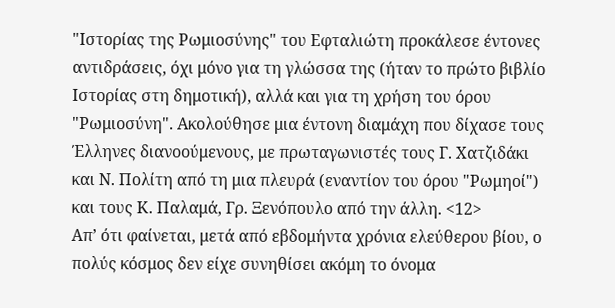"Ιστορίας της Ρωμιοσύνης" του Εφταλιώτη προκάλεσε έντονες αντιδράσεις, όχι μόνο για τη γλώσσα της (ήταν το πρώτο βιβλίο Ιστορίας στη δημοτική), αλλά και για τη χρήση του όρου "Ρωμιοσύνη". Ακολούθησε μια έντονη διαμάχη που δίχασε τους Έλληνες διανοούμενους, με πρωταγωνιστές τους Γ. Χατζιδάκι και Ν. Πολίτη από τη μια πλευρά (εναντίον του όρου "Ρωμηοί") και τους Κ. Παλαμά, Γρ. Ξενόπουλο από την άλλη. <12>
Απ’ ότι φαίνεται, μετά από εβδομήντα χρόνια ελεύθερου βίου, ο πολύς κόσμος δεν είχε συνηθίσει ακόμη το όνομα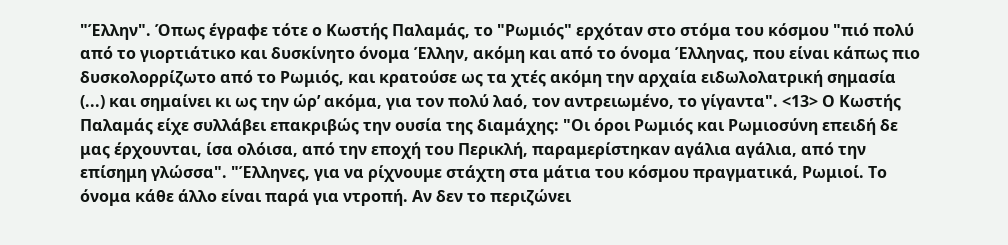"Έλλην". Όπως έγραφε τότε ο Κωστής Παλαμάς, το "Ρωμιός" ερχόταν στο στόμα του κόσμου "πιό πολύ από το γιορτιάτικο και δυσκίνητο όνομα Έλλην, ακόμη και από το όνομα Έλληνας, που είναι κάπως πιο δυσκολορρίζωτο από το Ρωμιός, και κρατούσε ως τα χτές ακόμη την αρχαία ειδωλολατρική σημασία (...) και σημαίνει κι ως την ώρ’ ακόμα, για τον πολύ λαό, τον αντρειωμένο, το γίγαντα". <13> Ο Κωστής Παλαμάς είχε συλλάβει επακριβώς την ουσία της διαμάχης: "Οι όροι Ρωμιός και Ρωμιοσύνη επειδή δε μας έρχουνται, ίσα ολόισα, από την εποχή του Περικλή, παραμερίστηκαν αγάλια αγάλια, από την επίσημη γλώσσα". "Έλληνες, για να ρίχνουμε στάχτη στα μάτια του κόσμου πραγματικά, Ρωμιοί. Το όνομα κάθε άλλο είναι παρά για ντροπή. Αν δεν το περιζώνει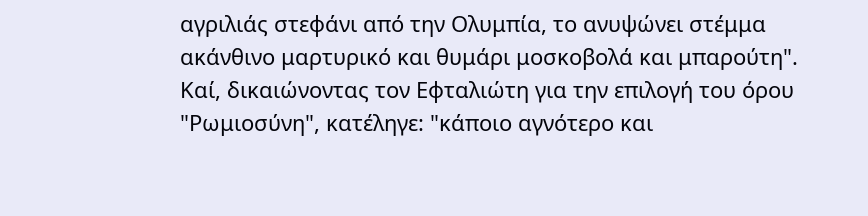αγριλιάς στεφάνι από την Ολυμπία, το ανυψώνει στέμμα ακάνθινο μαρτυρικό και θυμάρι μοσκοβολά και μπαρούτη". Καί, δικαιώνοντας τον Εφταλιώτη για την επιλογή του όρου "Ρωμιοσύνη", κατέληγε: "κάποιο αγνότερο και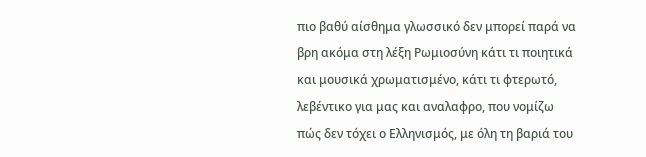πιο βαθύ αίσθημα γλωσσικό δεν μπορεί παρά να βρη ακόμα στη λέξη Ρωμιοσύνη κάτι τι ποιητικά και μουσικά χρωματισμένο, κάτι τι φτερωτό, λεβέντικο για μας και αναλαφρο, που νομίζω πώς δεν τόχει ο Ελληνισμός, με όλη τη βαριά του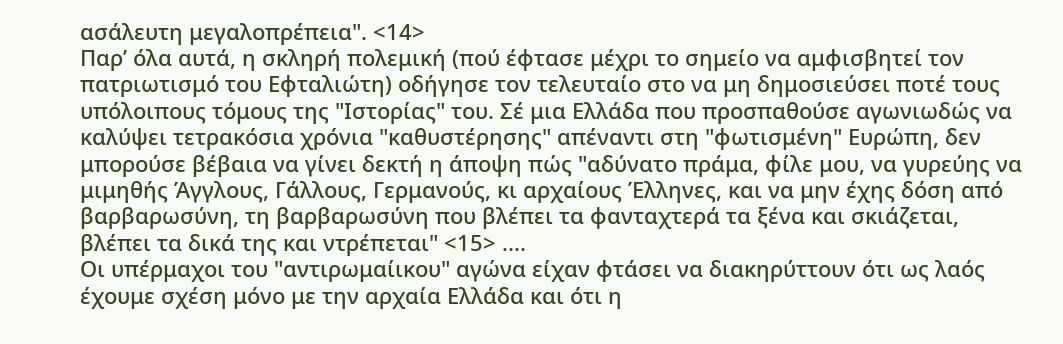ασάλευτη μεγαλοπρέπεια". <14>
Παρ’ όλα αυτά, η σκληρή πολεμική (πού έφτασε μέχρι το σημείο να αμφισβητεί τον πατριωτισμό του Εφταλιώτη) οδήγησε τον τελευταίο στο να μη δημοσιεύσει ποτέ τους υπόλοιπους τόμους της "Ιστορίας" του. Σέ μια Ελλάδα που προσπαθούσε αγωνιωδώς να καλύψει τετρακόσια χρόνια "καθυστέρησης" απέναντι στη "φωτισμένη" Ευρώπη, δεν μπορούσε βέβαια να γίνει δεκτή η άποψη πώς "αδύνατο πράμα, φίλε μου, να γυρεύης να μιμηθής Άγγλους, Γάλλους, Γερμανούς, κι αρχαίους Έλληνες, και να μην έχης δόση από βαρβαρωσύνη, τη βαρβαρωσύνη που βλέπει τα φανταχτερά τα ξένα και σκιάζεται, βλέπει τα δικά της και ντρέπεται" <15> ....
Οι υπέρμαχοι του "αντιρωμαίικου" αγώνα είχαν φτάσει να διακηρύττουν ότι ως λαός έχουμε σχέση μόνο με την αρχαία Ελλάδα και ότι η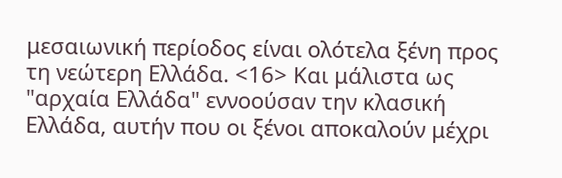μεσαιωνική περίοδος είναι ολότελα ξένη προς τη νεώτερη Ελλάδα. <16> Και μάλιστα ως "αρχαία Ελλάδα" εννοούσαν την κλασική Ελλάδα, αυτήν που οι ξένοι αποκαλούν μέχρι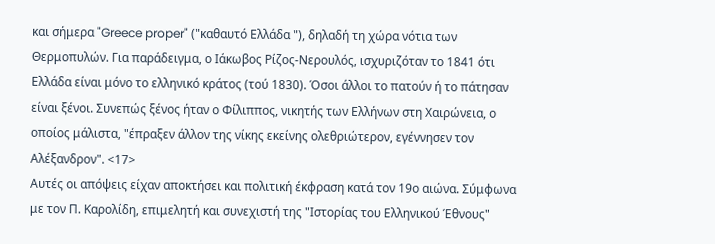και σήμερα "Greece proper" ("καθαυτό Ελλάδα "), δηλαδή τη χώρα νότια των Θερμοπυλών. Για παράδειγμα, ο Ιάκωβος Ρίζος-Νερουλός, ισχυριζόταν το 1841 ότι Ελλάδα είναι μόνο το ελληνικό κράτος (τού 1830). Όσοι άλλοι το πατούν ή το πάτησαν είναι ξένοι. Συνεπώς ξένος ήταν ο Φίλιππος, νικητής των Ελλήνων στη Χαιρώνεια, ο οποίος μάλιστα, "έπραξεν άλλον της νίκης εκείνης ολεθριώτερον, εγέννησεν τον Αλέξανδρον". <17>
Αυτές οι απόψεις είχαν αποκτήσει και πολιτική έκφραση κατά τον 19ο αιώνα. Σύμφωνα με τον Π. Καρολίδη, επιμελητή και συνεχιστή της "Ιστορίας του Ελληνικού Έθνους"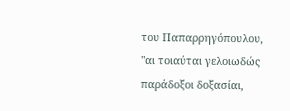του Παπαρρηγόπουλου, "αι τοιαύται γελοιωδώς παράδοξοι δοξασίαι,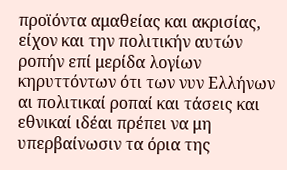προϊόντα αμαθείας και ακρισίας, είχον και την πολιτικήν αυτών ροπήν επί μερίδα λογίων κηρυττόντων ότι των νυν Ελλήνων αι πολιτικαί ροπαί και τάσεις και εθνικαί ιδέαι πρέπει να μη υπερβαίνωσιν τα όρια της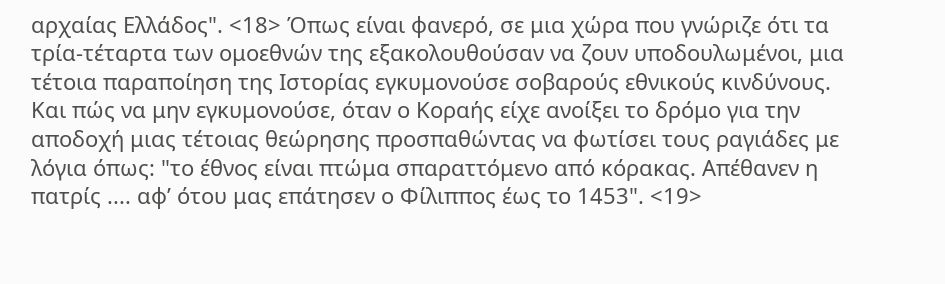αρχαίας Ελλάδος". <18> Όπως είναι φανερό, σε μια χώρα που γνώριζε ότι τα τρία-τέταρτα των ομοεθνών της εξακολουθούσαν να ζουν υποδουλωμένοι, μια τέτοια παραποίηση της Ιστορίας εγκυμονούσε σοβαρούς εθνικούς κινδύνους. Και πώς να μην εγκυμονούσε, όταν ο Κοραής είχε ανοίξει το δρόμο για την αποδοχή μιας τέτοιας θεώρησης προσπαθώντας να φωτίσει τους ραγιάδες με λόγια όπως: "το έθνος είναι πτώμα σπαραττόμενο από κόρακας. Απέθανεν η πατρίς .... αφ’ ότου μας επάτησεν ο Φίλιππος έως το 1453". <19>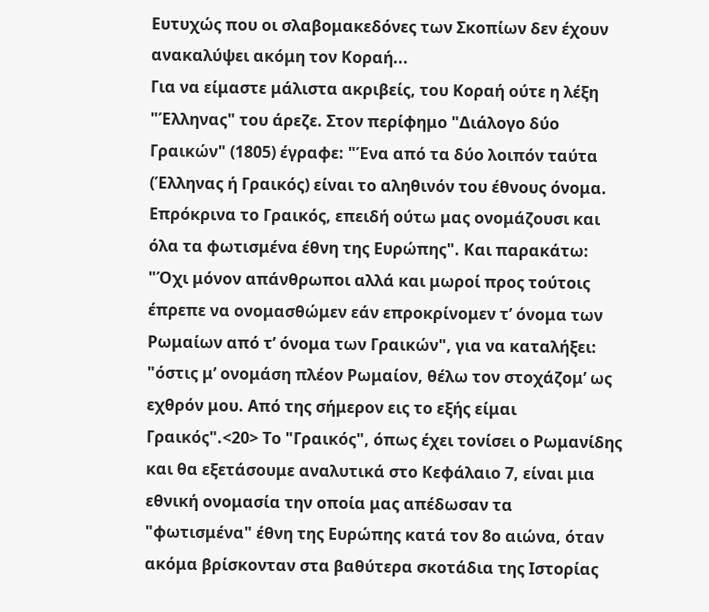Ευτυχώς που οι σλαβομακεδόνες των Σκοπίων δεν έχουν ανακαλύψει ακόμη τον Κοραή...
Για να είμαστε μάλιστα ακριβείς, του Κοραή ούτε η λέξη "Έλληνας" του άρεζε. Στον περίφημο "Διάλογο δύο Γραικών" (1805) έγραφε: "Ένα από τα δύο λοιπόν ταύτα (Έλληνας ή Γραικός) είναι το αληθινόν του έθνους όνομα. Επρόκρινα το Γραικός, επειδή ούτω μας ονομάζουσι και όλα τα φωτισμένα έθνη της Ευρώπης". Και παρακάτω: "Όχι μόνον απάνθρωποι αλλά και μωροί προς τούτοις έπρεπε να ονομασθώμεν εάν επροκρίνομεν τ’ όνομα των Ρωμαίων από τ’ όνομα των Γραικών", για να καταλήξει: "όστις μ’ ονομάση πλέον Ρωμαίον, θέλω τον στοχάζομ’ ως εχθρόν μου. Από της σήμερον εις το εξής είμαι Γραικός".<20> Το "Γραικός", όπως έχει τονίσει ο Ρωμανίδης και θα εξετάσουμε αναλυτικά στο Κεφάλαιο 7, είναι μια εθνική ονομασία την οποία μας απέδωσαν τα "φωτισμένα" έθνη της Ευρώπης κατά τον 8ο αιώνα, όταν ακόμα βρίσκονταν στα βαθύτερα σκοτάδια της Ιστορίας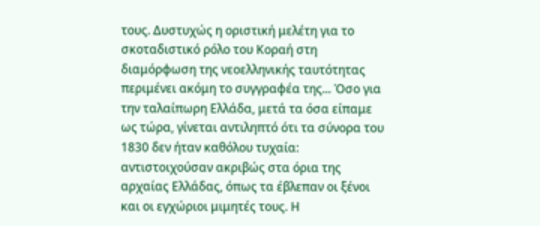τους. Δυστυχώς η οριστική μελέτη για το σκοταδιστικό ρόλο του Κοραή στη διαμόρφωση της νεοελληνικής ταυτότητας περιμένει ακόμη το συγγραφέα της... Όσο για την ταλαίπωρη Ελλάδα, μετά τα όσα είπαμε ως τώρα, γίνεται αντιληπτό ότι τα σύνορα του 1830 δεν ήταν καθόλου τυχαία: αντιστοιχούσαν ακριβώς στα όρια της αρχαίας Ελλάδας, όπως τα έβλεπαν οι ξένοι και οι εγχώριοι μιμητές τους. Η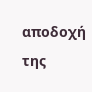αποδοχή της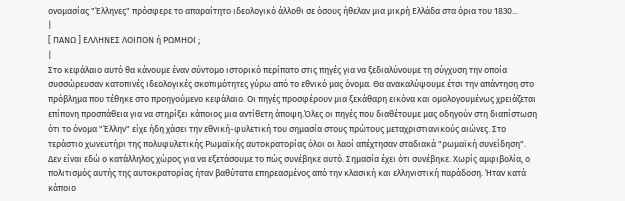ονομασίας "Έλληνες" πρόσφερε το απαραίτητο ιδεολογικό άλλοθι σε όσους ήθελαν μια μικρή Ελλάδα στα όρια του 1830...
|
[ ΠΑΝΩ ] ΕΛΛΗΝΕΣ ΛΟΙΠΟΝ ή ΡΩΜΗΟΙ ;
|
Στο κεφάλαιο αυτό θα κάνουμε έναν σύντομο ιστορικό περίπατο στις πηγές για να ξεδιαλύνουμε τη σύγχυση την οποία συσσώρευσαν κατοπινές ιδεολογικές σκοπιμότητες γύρω από το εθνικό μας όνομα. Θα ανακαλύψουμε έτσι την απάντηση στο πρόβλημα που τέθηκε στο προηγούμενο κεφάλαιο. Οι πηγές προσφέρουν μια ξεκάθαρη εικόνα και ομολογουμένως χρειάζεται επίπονη προσπάθεια για να στηρίξει κάποιος μια αντίθετη άποψη.Όλες οι πηγές που διαθέτουμε μας οδηγούν στη διαπίστωση ότι το όνομα "Έλλην" είχε ήδη χάσει την εθνική-φυλετική του σημασία στους πρώτους μεταχριστιανικούς αιώνες. Στο τεράστιο χωνευτήρι της πολυφυλετικής Ρωμαϊκής αυτοκρατορίας όλοι οι λαοί απέχτησαν σταδιακά "ρωμαϊκή συνείδηση". Δεν είναι εδώ ο κατάλληλος χώρος για να εξετάσουμε το πώς συνέβηκε αυτό. Σημασία έχει ότι συνέβηκε. Χωρίς αμφιβολία, ο πολιτισμός αυτής της αυτοκρατορίας ήταν βαθύτατα επηρεασμένος από την κλασική και ελληνιστική παράδοση. Ήταν κατά κάποιο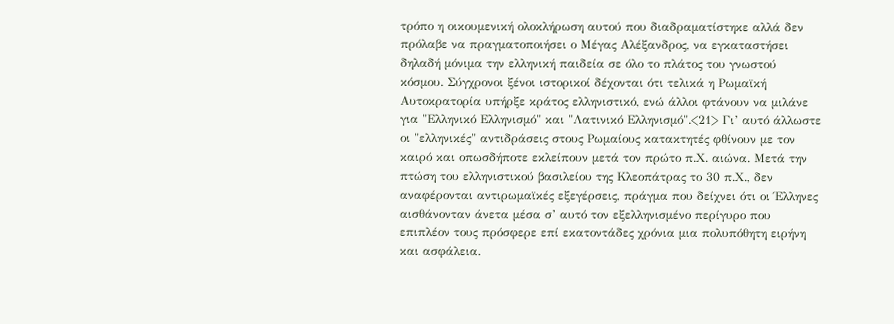τρόπο η οικουμενική ολοκλήρωση αυτού που διαδραματίστηκε αλλά δεν πρόλαβε να πραγματοποιήσει ο Μέγας Αλέξανδρος, να εγκαταστήσει δηλαδή μόνιμα την ελληνική παιδεία σε όλο το πλάτος του γνωστού κόσμου. Σύγχρονοι ξένοι ιστορικοί δέχονται ότι τελικά η Ρωμαϊκή Αυτοκρατορία υπήρξε κράτος ελληνιστικό, ενώ άλλοι φτάνουν να μιλάνε για "Ελληνικό Ελληνισμό" και "Λατινικό Ελληνισμό".<21> Γι’ αυτό άλλωστε οι "ελληνικές" αντιδράσεις στους Ρωμαίους κατακτητές φθίνουν με τον καιρό και οπωσδήποτε εκλείπουν μετά τον πρώτο π.Χ. αιώνα. Μετά την πτώση του ελληνιστικού βασιλείου της Κλεοπάτρας το 30 π.Χ., δεν αναφέρονται αντιρωμαϊκές εξεγέρσεις, πράγμα που δείχνει ότι οι Έλληνες αισθάνονταν άνετα μέσα σ’ αυτό τον εξελληνισμένο περίγυρο που επιπλέον τους πρόσφερε επί εκατοντάδες χρόνια μια πολυπόθητη ειρήνη και ασφάλεια.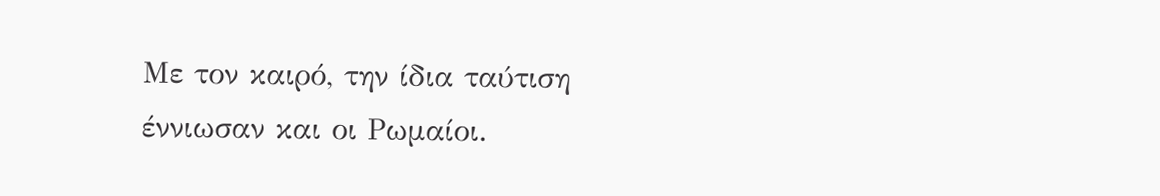Με τον καιρό, την ίδια ταύτιση έννιωσαν και οι Ρωμαίοι.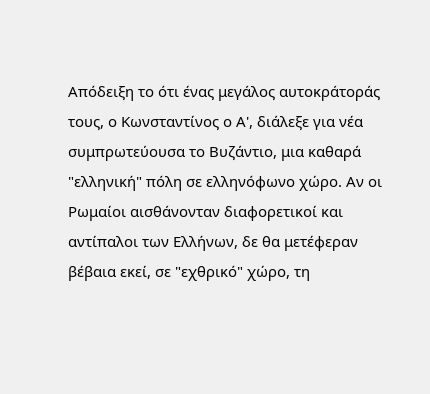Απόδειξη το ότι ένας μεγάλος αυτοκράτοράς τους, ο Κωνσταντίνος ο Α', διάλεξε για νέα συμπρωτεύουσα το Βυζάντιο, μια καθαρά "ελληνική" πόλη σε ελληνόφωνο χώρο. Αν οι Ρωμαίοι αισθάνονταν διαφορετικοί και αντίπαλοι των Ελλήνων, δε θα μετέφεραν βέβαια εκεί, σε "εχθρικό" χώρο, τη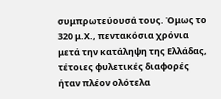συμπρωτεύουσά τους. Όμως το 320 μ.Χ., πεντακόσια χρόνια μετά την κατάληψη της Ελλάδας, τέτοιες φυλετικές διαφορές ήταν πλέον ολότελα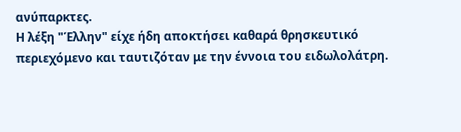ανύπαρκτες.
Η λέξη "Έλλην" είχε ήδη αποκτήσει καθαρά θρησκευτικό περιεχόμενο και ταυτιζόταν με την έννοια του ειδωλολάτρη.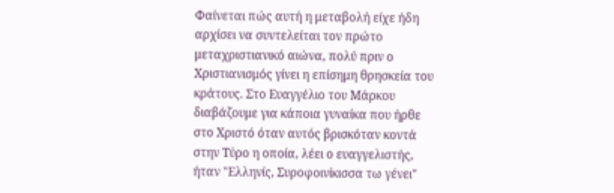Φαίνεται πώς αυτή η μεταβολή είχε ήδη αρχίσει να συντελείται τον πρώτο μεταχριστιανικό αιώνα, πολύ πριν ο Χριστιανισμός γίνει η επίσημη θρησκεία του κράτους. Στο Ευαγγέλιο του Μάρκου διαβάζουμε για κάποια γυναίκα που ήρθε στο Χριστό όταν αυτός βρισκόταν κοντά στην Τύρο η οποία, λέει ο ευαγγελιστής, ήταν "Ελληνίς, Συροφοινίκισσα τω γένει"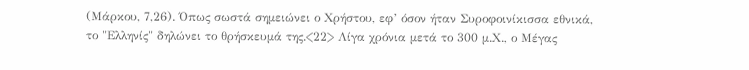(Μάρκου, 7,26). Όπως σωστά σημειώνει ο Χρήστου, εφ’ όσον ήταν Συροφοινίκισσα εθνικά, το "Ελληνίς" δηλώνει το θρήσκευμά της.<22> Λίγα χρόνια μετά το 300 μ.Χ., ο Μέγας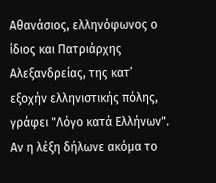Αθανάσιος, ελληνόφωνος ο ίδιος και Πατριάρχης Αλεξανδρείας, της κατ’ εξοχήν ελληνιστικής πόλης, γράφει "Λόγο κατά Ελλήνων". Αν η λέξη δήλωνε ακόμα το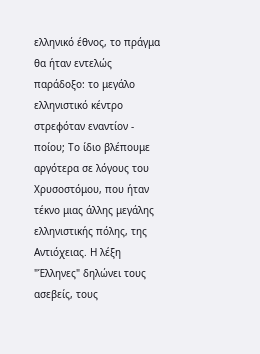ελληνικό έθνος, το πράγμα θα ήταν εντελώς παράδοξο: το μεγάλο ελληνιστικό κέντρο στρεφόταν εναντίον - ποίου; Το ίδιο βλέπουμε αργότερα σε λόγους του Χρυσοστόμου, που ήταν τέκνο μιας άλλης μεγάλης ελληνιστικής πόλης, της Αντιόχειας. Η λέξη "Έλληνες" δηλώνει τους ασεβείς, τους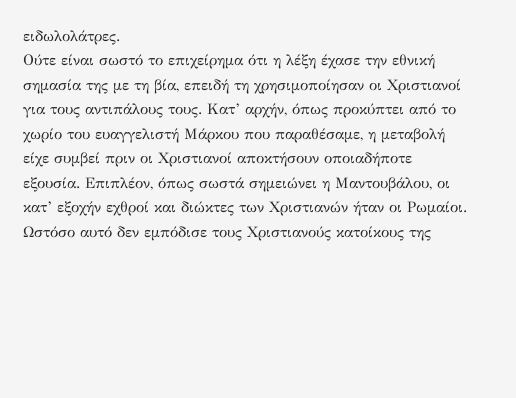ειδωλολάτρες.
Ούτε είναι σωστό το επιχείρημα ότι η λέξη έχασε την εθνική σημασία της με τη βία, επειδή τη χρησιμοποίησαν οι Χριστιανοί για τους αντιπάλους τους. Κατ’ αρχήν, όπως προκύπτει από το χωρίο του ευαγγελιστή Μάρκου που παραθέσαμε, η μεταβολή είχε συμβεί πριν οι Χριστιανοί αποκτήσουν οποιαδήποτε εξουσία. Επιπλέον, όπως σωστά σημειώνει η Μαντουβάλου, οι κατ’ εξοχήν εχθροί και διώκτες των Χριστιανών ήταν οι Ρωμαίοι. Ωστόσο αυτό δεν εμπόδισε τους Χριστιανούς κατοίκους της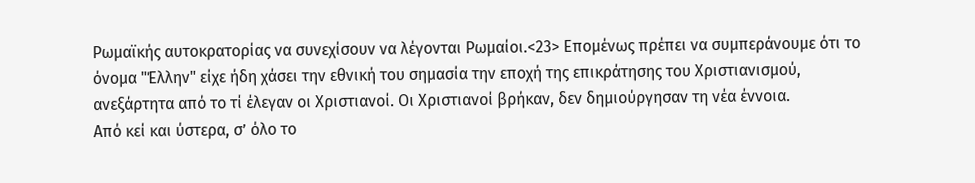Ρωμαϊκής αυτοκρατορίας να συνεχίσουν να λέγονται Ρωμαίοι.<23> Επομένως πρέπει να συμπεράνουμε ότι το όνομα "Έλλην" είχε ήδη χάσει την εθνική του σημασία την εποχή της επικράτησης του Χριστιανισμού, ανεξάρτητα από το τί έλεγαν οι Χριστιανοί. Οι Χριστιανοί βρήκαν, δεν δημιούργησαν τη νέα έννοια.
Από κεί και ύστερα, σ’ όλο το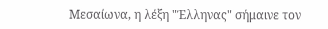Μεσαίωνα, η λέξη "Έλληνας" σήμαινε τον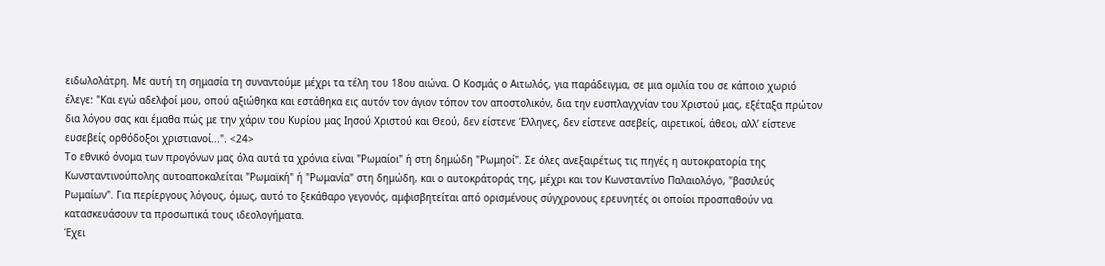ειδωλολάτρη. Με αυτή τη σημασία τη συναντούμε μέχρι τα τέλη του 18ου αιώνα. Ο Κοσμάς ο Αιτωλός, για παράδειγμα, σε μια ομιλία του σε κάποιο χωριό έλεγε: "Και εγώ αδελφοί μου, οπού αξιώθηκα και εστάθηκα εις αυτόν τον άγιον τόπον τον αποστολικόν, δια την ευσπλαγχνίαν του Χριστού μας, εξέταξα πρώτον δια λόγου σας και έμαθα πώς με την χάριν του Κυρίου μας Ιησού Χριστού και Θεού, δεν είστενε Έλληνες, δεν είστενε ασεβείς, αιρετικοί, άθεοι, αλλ’ είστενε ευσεβείς ορθόδοξοι χριστιανοί...". <24>
Το εθνικό όνομα των προγόνων μας όλα αυτά τα χρόνια είναι "Ρωμαίοι" ή στη δημώδη "Ρωμηοί". Σε όλες ανεξαιρέτως τις πηγές η αυτοκρατορία της Κωνσταντινούπολης αυτοαποκαλείται "Ρωμαϊκή" ή "Ρωμανία" στη δημώδη, και ο αυτοκράτοράς της, μέχρι και τον Κωνσταντίνο Παλαιολόγο, "βασιλεύς Ρωμαίων". Για περίεργους λόγους, όμως, αυτό το ξεκάθαρο γεγονός, αμφισβητείται από ορισμένους σύγχρονους ερευνητές οι οποίοι προσπαθούν να κατασκευάσουν τα προσωπικά τους ιδεολογήματα.
Έχει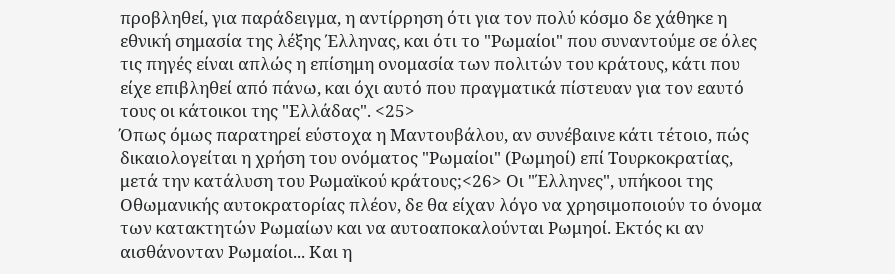προβληθεί, για παράδειγμα, η αντίρρηση ότι για τον πολύ κόσμο δε χάθηκε η εθνική σημασία της λέξης Έλληνας, και ότι το "Ρωμαίοι" που συναντούμε σε όλες τις πηγές είναι απλώς η επίσημη ονομασία των πολιτών του κράτους, κάτι που είχε επιβληθεί από πάνω, και όχι αυτό που πραγματικά πίστευαν για τον εαυτό τους οι κάτοικοι της "Ελλάδας". <25>
Όπως όμως παρατηρεί εύστοχα η Μαντουβάλου, αν συνέβαινε κάτι τέτοιο, πώς δικαιολογείται η χρήση του ονόματος "Ρωμαίοι" (Ρωμηοί) επί Τουρκοκρατίας, μετά την κατάλυση του Ρωμαϊκού κράτους;<26> Οι "Έλληνες", υπήκοοι της Οθωμανικής αυτοκρατορίας πλέον, δε θα είχαν λόγο να χρησιμοποιούν το όνομα των κατακτητών Ρωμαίων και να αυτοαποκαλούνται Ρωμηοί. Εκτός κι αν αισθάνονταν Ρωμαίοι... Και η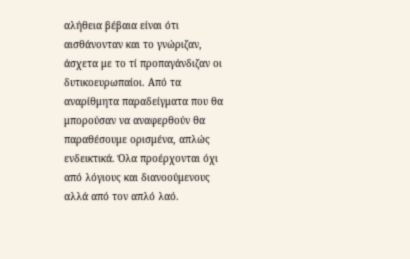αλήθεια βέβαια είναι ότι αισθάνονταν και το γνώριζαν, άσχετα με το τί προπαγάνδιζαν οι δυτικοευρωπαίοι. Από τα αναρίθμητα παραδείγματα που θα μπορούσαν να αναφερθούν θα παραθέσουμε ορισμένα, απλώς ενδεικτικά. Όλα προέρχονται όχι από λόγιους και διανοούμενους αλλά από τον απλό λαό.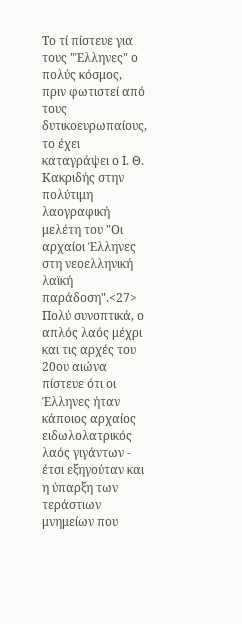Το τί πίστευε για τους "Έλληνες" ο πολύς κόσμος, πριν φωτιστεί από τους δυτικοευρωπαίους, το έχει καταγράψει ο Ι. Θ. Κακριδής στην πολύτιμη λαογραφική μελέτη του "Οι αρχαίοι Έλληνες στη νεοελληνική λαϊκή παράδοση".<27> Πολύ συνοπτικά, ο απλός λαός μέχρι και τις αρχές του 20ου αιώνα πίστευε ότι οι Έλληνες ήταν κάποιος αρχαίος ειδωλολατρικός λαός γιγάντων - έτσι εξηγούταν και η ύπαρξη των τεράστιων μνημείων που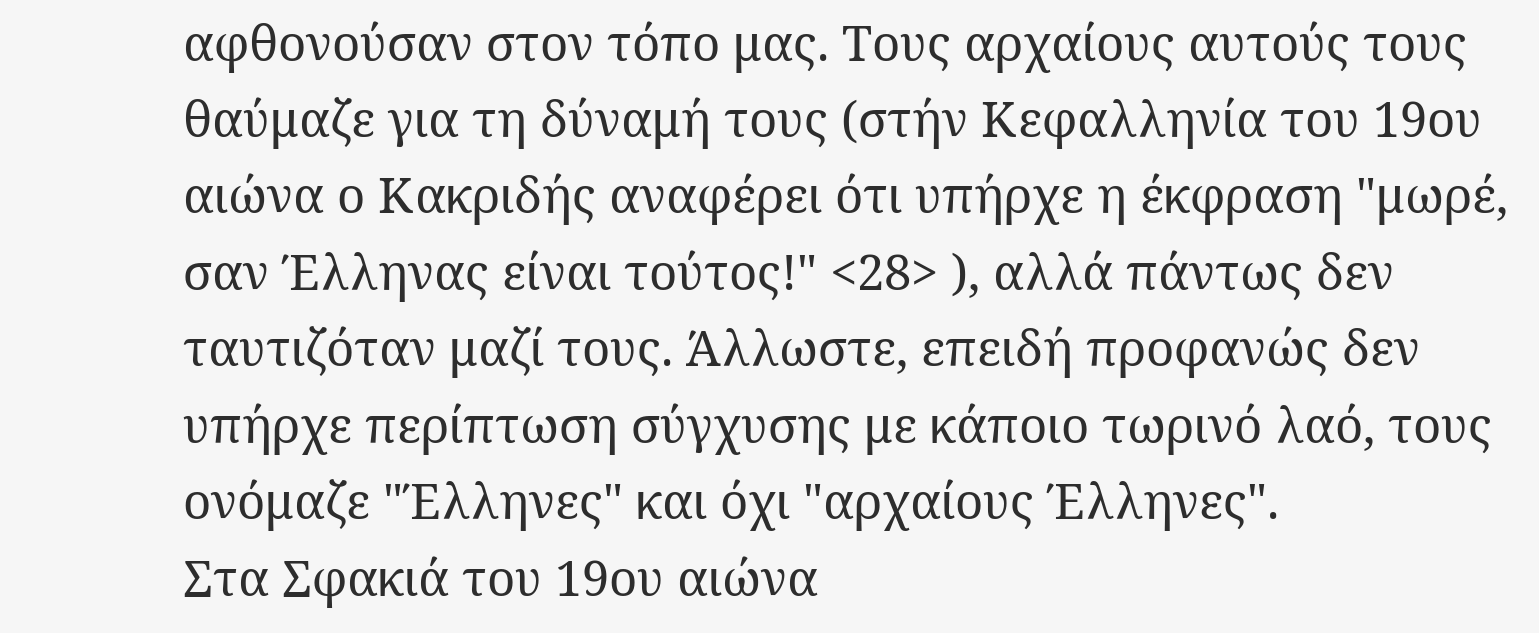αφθονούσαν στον τόπο μας. Τους αρχαίους αυτούς τους θαύμαζε για τη δύναμή τους (στήν Κεφαλληνία του 19ου αιώνα ο Κακριδής αναφέρει ότι υπήρχε η έκφραση "μωρέ, σαν Έλληνας είναι τούτος!" <28> ), αλλά πάντως δεν ταυτιζόταν μαζί τους. Άλλωστε, επειδή προφανώς δεν υπήρχε περίπτωση σύγχυσης με κάποιο τωρινό λαό, τους ονόμαζε "Έλληνες" και όχι "αρχαίους Έλληνες".
Στα Σφακιά του 19ου αιώνα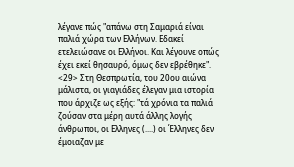λέγανε πώς "απάνω στη Σαμαριά είναι παλιά χώρα των Ελλήνων. Εδακεί ετελειώσανε οι Ελλήνοι. Και λέγουνε οπώς έχει εκεί θησαυρό, όμως δεν εβρέθηκε". <29> Στη Θεσπρωτία, του 20ου αιώνα μάλιστα, οι γιαγιάδες έλεγαν μια ιστορία που άρχιζε ως εξής: "τά χρόνια τα παλιά ζούσαν στα μέρη αυτά άλλης λογής άνθρωποι, οι Ελληνες (....) οι Έλληνες δεν έμοιαζαν με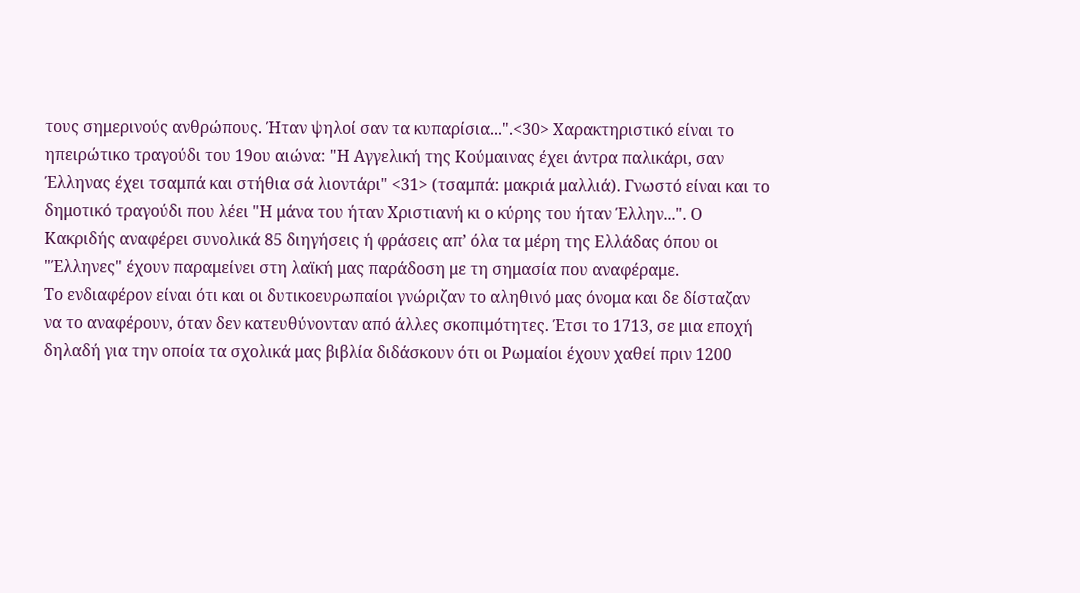τους σημερινούς ανθρώπους. Ήταν ψηλοί σαν τα κυπαρίσια...".<30> Χαρακτηριστικό είναι το ηπειρώτικο τραγούδι του 19ου αιώνα: "Η Αγγελική της Κούμαινας έχει άντρα παλικάρι, σαν Έλληνας έχει τσαμπά και στήθια σά λιοντάρι" <31> (τσαμπά: μακριά μαλλιά). Γνωστό είναι και το δημοτικό τραγούδι που λέει "Η μάνα του ήταν Χριστιανή κι ο κύρης του ήταν Έλλην...". Ο Κακριδής αναφέρει συνολικά 85 διηγήσεις ή φράσεις απ’ όλα τα μέρη της Ελλάδας όπου οι "Έλληνες" έχουν παραμείνει στη λαϊκή μας παράδοση με τη σημασία που αναφέραμε.
Το ενδιαφέρον είναι ότι και οι δυτικοευρωπαίοι γνώριζαν το αληθινό μας όνομα και δε δίσταζαν να το αναφέρουν, όταν δεν κατευθύνονταν από άλλες σκοπιμότητες. Έτσι το 1713, σε μια εποχή δηλαδή για την οποία τα σχολικά μας βιβλία διδάσκουν ότι οι Ρωμαίοι έχουν χαθεί πριν 1200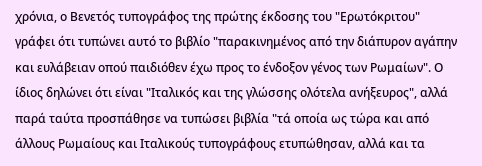χρόνια, ο Βενετός τυπογράφος της πρώτης έκδοσης του "Ερωτόκριτου" γράφει ότι τυπώνει αυτό το βιβλίο "παρακινημένος από την διάπυρον αγάπην και ευλάβειαν οπού παιδιόθεν έχω προς το ένδοξον γένος των Ρωμαίων". Ο ίδιος δηλώνει ότι είναι "Ιταλικός και της γλώσσης ολότελα ανήξευρος", αλλά παρά ταύτα προσπάθησε να τυπώσει βιβλία "τά οποία ως τώρα και από άλλους Ρωμαίους και Ιταλικούς τυπογράφους ετυπώθησαν, αλλά και τα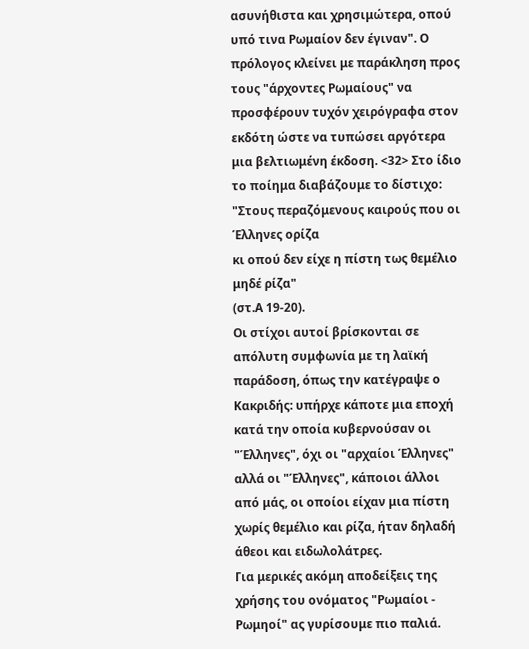ασυνήθιστα και χρησιμώτερα, οπού υπό τινα Ρωμαίον δεν έγιναν". Ο πρόλογος κλείνει με παράκληση προς τους "άρχοντες Ρωμαίους" να προσφέρουν τυχόν χειρόγραφα στον εκδότη ώστε να τυπώσει αργότερα μια βελτιωμένη έκδοση. <32> Στο ίδιο το ποίημα διαβάζουμε το δίστιχο:
"Στους περαζόμενους καιρούς που οι Έλληνες ορίζα
κι οπού δεν είχε η πίστη τως θεμέλιο μηδέ ρίζα"
(στ.Α 19-20).
Οι στίχοι αυτοί βρίσκονται σε απόλυτη συμφωνία με τη λαϊκή παράδοση, όπως την κατέγραψε ο Κακριδής: υπήρχε κάποτε μια εποχή κατά την οποία κυβερνούσαν οι "Έλληνες", όχι οι "αρχαίοι Έλληνες" αλλά οι "Έλληνες", κάποιοι άλλοι από μάς, οι οποίοι είχαν μια πίστη χωρίς θεμέλιο και ρίζα, ήταν δηλαδή άθεοι και ειδωλολάτρες.
Για μερικές ακόμη αποδείξεις της χρήσης του ονόματος "Ρωμαίοι - Ρωμηοί" ας γυρίσουμε πιο παλιά.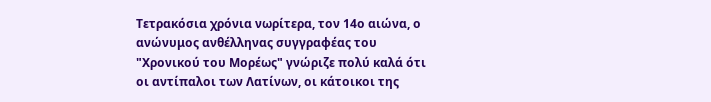Τετρακόσια χρόνια νωρίτερα, τον 14ο αιώνα, ο ανώνυμος ανθέλληνας συγγραφέας του "Χρονικού του Μορέως" γνώριζε πολύ καλά ότι οι αντίπαλοι των Λατίνων, οι κάτοικοι της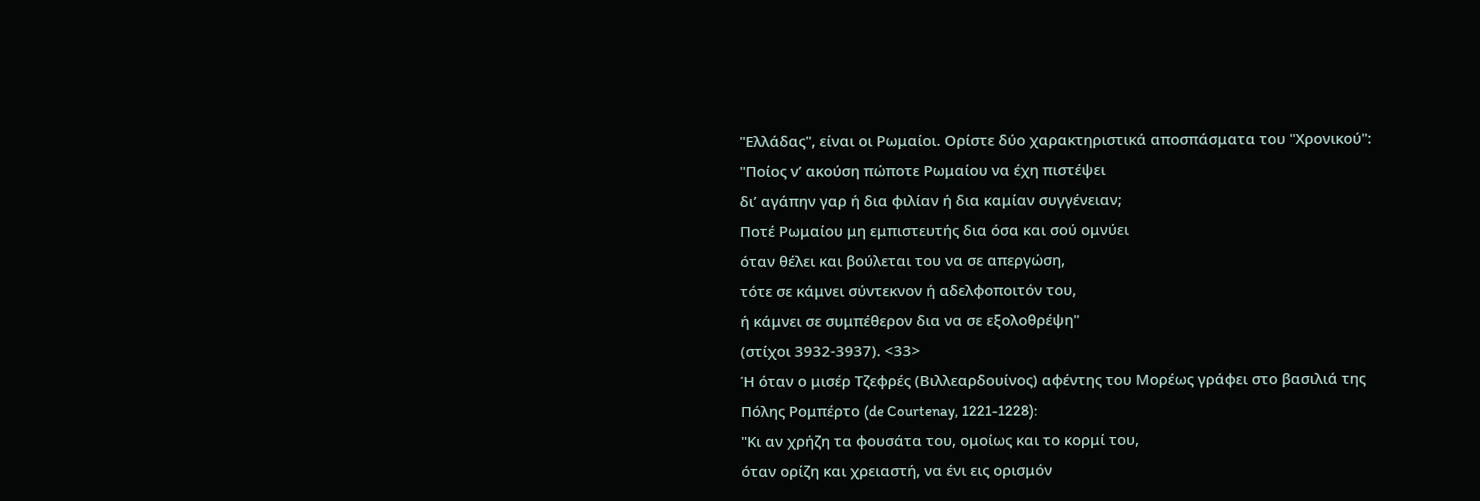"Ελλάδας", είναι οι Ρωμαίοι. Ορίστε δύο χαρακτηριστικά αποσπάσματα του "Χρονικού":
"Ποίος ν’ ακούση πώποτε Ρωμαίου να έχη πιστέψει
δι’ αγάπην γαρ ή δια φιλίαν ή δια καμίαν συγγένειαν;
Ποτέ Ρωμαίου μη εμπιστευτής δια όσα και σού ομνύει
όταν θέλει και βούλεται του να σε απεργώση,
τότε σε κάμνει σύντεκνον ή αδελφοποιτόν του,
ή κάμνει σε συμπέθερον δια να σε εξολοθρέψη"
(στίχοι 3932-3937). <33>
Ή όταν ο μισέρ Τζεφρές (Βιλλεαρδουίνος) αφέντης του Μορέως γράφει στο βασιλιά της Πόλης Ρομπέρτο (de Courtenay, 1221-1228):
"Κι αν χρήζη τα φουσάτα του, ομοίως και το κορμί του,
όταν ορίζη και χρειαστή, να ένι εις ορισμόν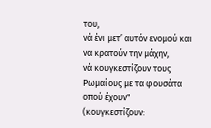του,
νά ένι μετ’ αυτόν ενομού και να κρατούν την μάχην,
νά κουγκεστίζουν τους Ρωμαίους με τα φουσάτα οπού έχουν"
(κουγκεστίζουν: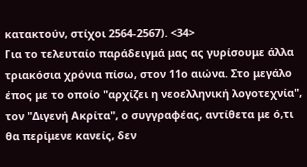κατακτούν, στίχοι 2564-2567). <34>
Για το τελευταίο παράδειγμά μας ας γυρίσουμε άλλα τριακόσια χρόνια πίσω, στον 11ο αιώνα. Στο μεγάλο έπος με το οποίο "αρχίζει η νεοελληνική λογοτεχνία", τον "Διγενή Ακρίτα", ο συγγραφέας, αντίθετα με ό,τι θα περίμενε κανείς, δεν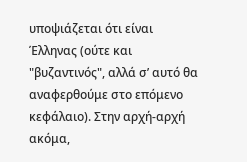υποψιάζεται ότι είναι Έλληνας (ούτε και "βυζαντινός", αλλά σ’ αυτό θα αναφερθούμε στο επόμενο κεφάλαιο). Στην αρχή-αρχή ακόμα,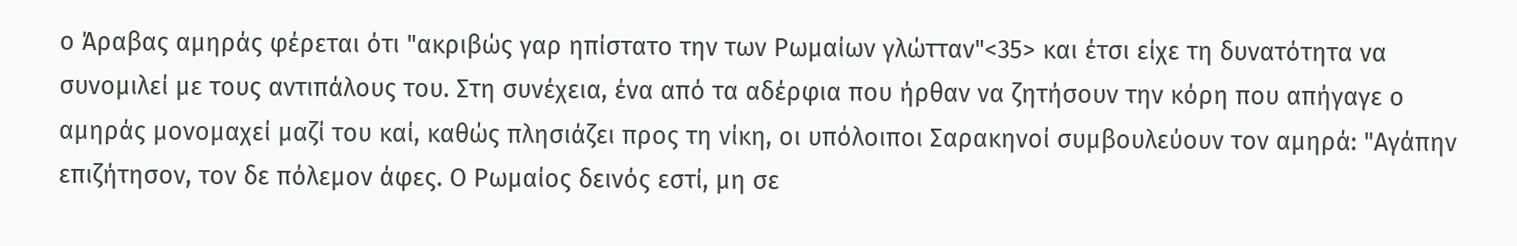ο Άραβας αμηράς φέρεται ότι "ακριβώς γαρ ηπίστατο την των Ρωμαίων γλώτταν"<35> και έτσι είχε τη δυνατότητα να συνομιλεί με τους αντιπάλους του. Στη συνέχεια, ένα από τα αδέρφια που ήρθαν να ζητήσουν την κόρη που απήγαγε ο αμηράς μονομαχεί μαζί του καί, καθώς πλησιάζει προς τη νίκη, οι υπόλοιποι Σαρακηνοί συμβουλεύουν τον αμηρά: "Αγάπην επιζήτησον, τον δε πόλεμον άφες. Ο Ρωμαίος δεινός εστί, μη σε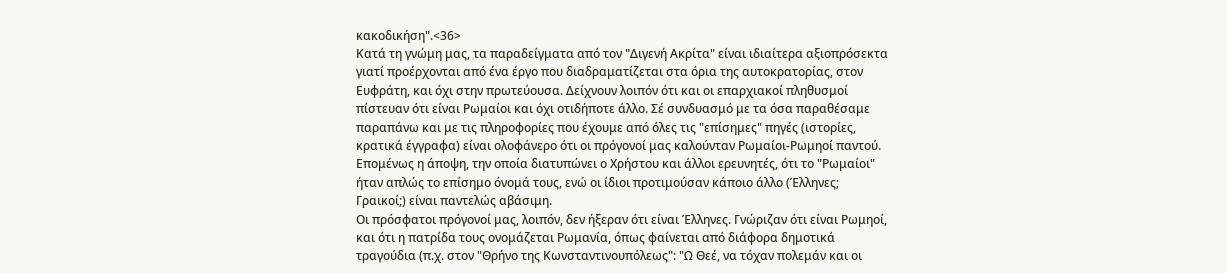κακοδικήση".<36>
Κατά τη γνώμη μας, τα παραδείγματα από τον "Διγενή Ακρίτα" είναι ιδιαίτερα αξιοπρόσεκτα γιατί προέρχονται από ένα έργο που διαδραματίζεται στα όρια της αυτοκρατορίας, στον Ευφράτη, και όχι στην πρωτεύουσα. Δείχνουν λοιπόν ότι και οι επαρχιακοί πληθυσμοί πίστευαν ότι είναι Ρωμαίοι και όχι οτιδήποτε άλλο. Σέ συνδυασμό με τα όσα παραθέσαμε παραπάνω και με τις πληροφορίες που έχουμε από όλες τις "επίσημες" πηγές (ιστορίες, κρατικά έγγραφα) είναι ολοφάνερο ότι οι πρόγονοί μας καλούνταν Ρωμαίοι-Ρωμηοί παντού. Επομένως η άποψη, την οποία διατυπώνει ο Χρήστου και άλλοι ερευνητές, ότι το "Ρωμαίοι" ήταν απλώς το επίσημο όνομά τους, ενώ οι ίδιοι προτιμούσαν κάποιο άλλο (Έλληνες; Γραικοί;) είναι παντελώς αβάσιμη.
Οι πρόσφατοι πρόγονοί μας, λοιπόν, δεν ήξεραν ότι είναι Έλληνες. Γνώριζαν ότι είναι Ρωμηοί, και ότι η πατρίδα τους ονομάζεται Ρωμανία, όπως φαίνεται από διάφορα δημοτικά τραγούδια (π.χ. στον "Θρήνο της Κωνσταντινουπόλεως": "Ω Θεέ, να τόχαν πολεμάν και οι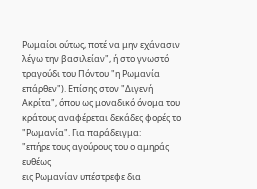Ρωμαίοι ούτως, ποτέ να μην εχάνασιν λέγω την βασιλείαν", ή στο γνωστό τραγούδι του Πόντου "η Ρωμανία επάρθεν"). Επίσης στον "Διγενή Ακρίτα", όπου ως μοναδικό όνομα του κράτους αναφέρεται δεκάδες φορές το "Ρωμανία". Για παράδειγμα:
"επήρε τους αγούρους του ο αμηράς ευθέως
εις Ρωμανίαν υπέστρεφε δια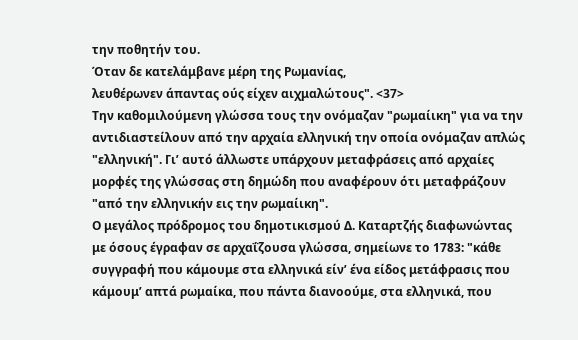την ποθητήν του.
Όταν δε κατελάμβανε μέρη της Ρωμανίας,
λευθέρωνεν άπαντας ούς είχεν αιχμαλώτους". <37>
Την καθομιλούμενη γλώσσα τους την ονόμαζαν "ρωμαίικη" για να την αντιδιαστείλουν από την αρχαία ελληνική την οποία ονόμαζαν απλώς "ελληνική". Γι’ αυτό άλλωστε υπάρχουν μεταφράσεις από αρχαίες μορφές της γλώσσας στη δημώδη που αναφέρουν ότι μεταφράζουν "από την ελληνικήν εις την ρωμαίικη".
Ο μεγάλος πρόδρομος του δημοτικισμού Δ. Καταρτζής διαφωνώντας με όσους έγραφαν σε αρχαΐζουσα γλώσσα, σημείωνε το 1783: "κάθε συγγραφή που κάμουμε στα ελληνικά είν’ ένα είδος μετάφρασις που κάμουμ’ απτά ρωμαίκα, που πάντα διανοούμε, στα ελληνικά, που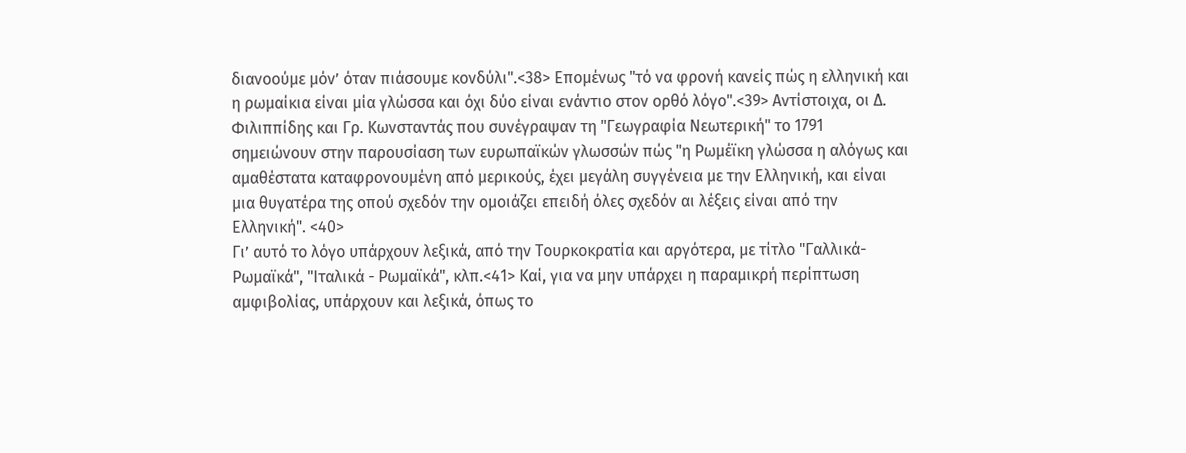διανοούμε μόν’ όταν πιάσουμε κονδύλι".<38> Επομένως "τό να φρονή κανείς πώς η ελληνική και η ρωμαίκια είναι μία γλώσσα και όχι δύο είναι ενάντιο στον ορθό λόγο".<39> Αντίστοιχα, οι Δ. Φιλιππίδης και Γρ. Κωνσταντάς που συνέγραψαν τη "Γεωγραφία Νεωτερική" το 1791 σημειώνουν στην παρουσίαση των ευρωπαϊκών γλωσσών πώς "η Ρωμέϊκη γλώσσα η αλόγως και αμαθέστατα καταφρονουμένη από μερικούς, έχει μεγάλη συγγένεια με την Ελληνική, και είναι μια θυγατέρα της οπού σχεδόν την ομοιάζει επειδή όλες σχεδόν αι λέξεις είναι από την Ελληνική". <40>
Γι’ αυτό το λόγο υπάρχουν λεξικά, από την Τουρκοκρατία και αργότερα, με τίτλο "Γαλλικά-Ρωμαϊκά", "Ιταλικά - Ρωμαϊκά", κλπ.<41> Καί, για να μην υπάρχει η παραμικρή περίπτωση αμφιβολίας, υπάρχουν και λεξικά, όπως το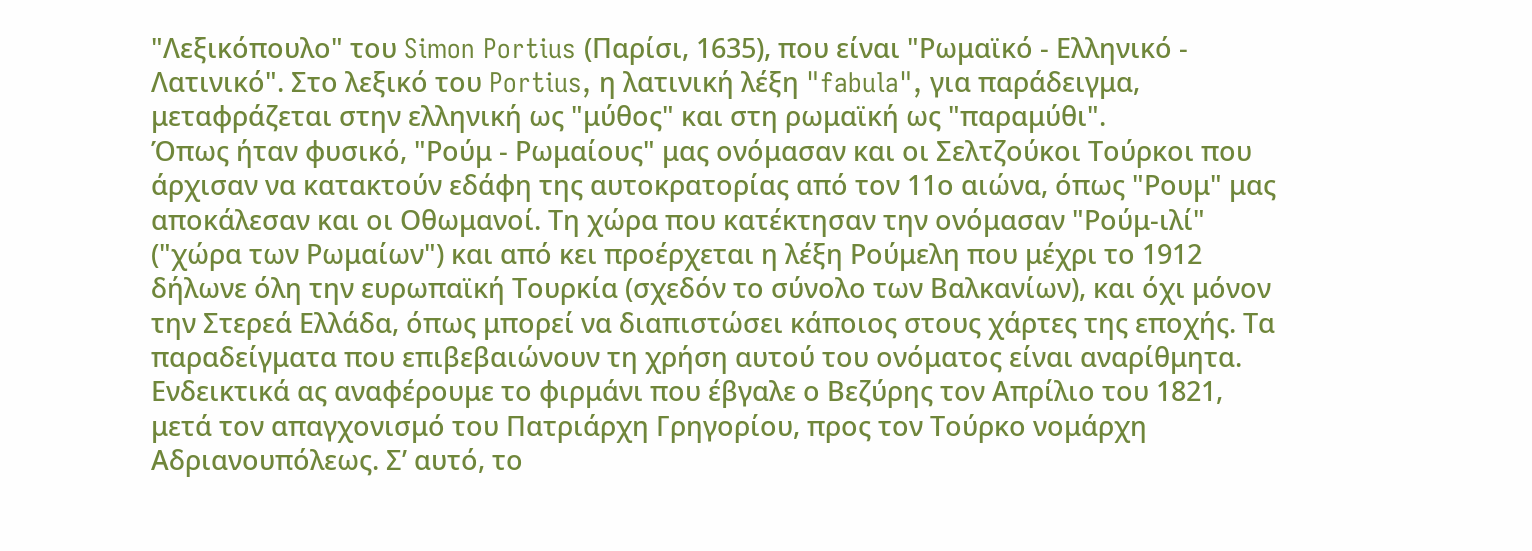"Λεξικόπουλο" του Simon Portius (Παρίσι, 1635), που είναι "Ρωμαϊκό - Ελληνικό - Λατινικό". Στο λεξικό του Portius, η λατινική λέξη "fabula", για παράδειγμα, μεταφράζεται στην ελληνική ως "μύθος" και στη ρωμαϊκή ως "παραμύθι".
Όπως ήταν φυσικό, "Ρούμ - Ρωμαίους" μας ονόμασαν και οι Σελτζούκοι Τούρκοι που άρχισαν να κατακτούν εδάφη της αυτοκρατορίας από τον 11ο αιώνα, όπως "Ρουμ" μας αποκάλεσαν και οι Οθωμανοί. Τη χώρα που κατέκτησαν την ονόμασαν "Ρούμ-ιλί" ("χώρα των Ρωμαίων") και από κει προέρχεται η λέξη Ρούμελη που μέχρι το 1912 δήλωνε όλη την ευρωπαϊκή Τουρκία (σχεδόν το σύνολο των Βαλκανίων), και όχι μόνον την Στερεά Ελλάδα, όπως μπορεί να διαπιστώσει κάποιος στους χάρτες της εποχής. Τα παραδείγματα που επιβεβαιώνουν τη χρήση αυτού του ονόματος είναι αναρίθμητα. Ενδεικτικά ας αναφέρουμε το φιρμάνι που έβγαλε ο Βεζύρης τον Απρίλιο του 1821, μετά τον απαγχονισμό του Πατριάρχη Γρηγορίου, προς τον Τούρκο νομάρχη Αδριανουπόλεως. Σ’ αυτό, το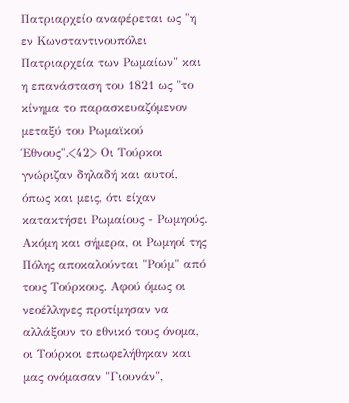Πατριαρχείο αναφέρεται ως "η εν Κωνσταντινουπόλει Πατριαρχεία των Ρωμαίων" και η επανάσταση του 1821 ως "το κίνημα το παρασκευαζόμενον μεταξύ του Ρωμαϊκού Έθνους".<42> Οι Τούρκοι γνώριζαν δηλαδή και αυτοί, όπως και μεις, ότι είχαν κατακτήσει Ρωμαίους - Ρωμηούς. Ακόμη και σήμερα, οι Ρωμηοί της Πόλης αποκαλούνται "Ρούμ" από τους Τούρκους. Αφού όμως οι νεοέλληνες προτίμησαν να αλλάξουν το εθνικό τους όνομα, οι Τούρκοι επωφελήθηκαν και μας ονόμασαν "Γιουνάν",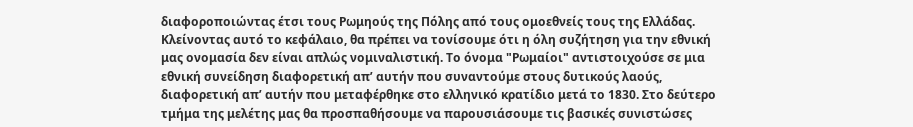διαφοροποιώντας έτσι τους Ρωμηούς της Πόλης από τους ομοεθνείς τους της Ελλάδας.
Κλείνοντας αυτό το κεφάλαιο, θα πρέπει να τονίσουμε ότι η όλη συζήτηση για την εθνική μας ονομασία δεν είναι απλώς νομιναλιστική. Το όνομα "Ρωμαίοι" αντιστοιχούσε σε μια εθνική συνείδηση διαφορετική απ’ αυτήν που συναντούμε στους δυτικούς λαούς, διαφορετική απ’ αυτήν που μεταφέρθηκε στο ελληνικό κρατίδιο μετά το 1830. Στο δεύτερο τμήμα της μελέτης μας θα προσπαθήσουμε να παρουσιάσουμε τις βασικές συνιστώσες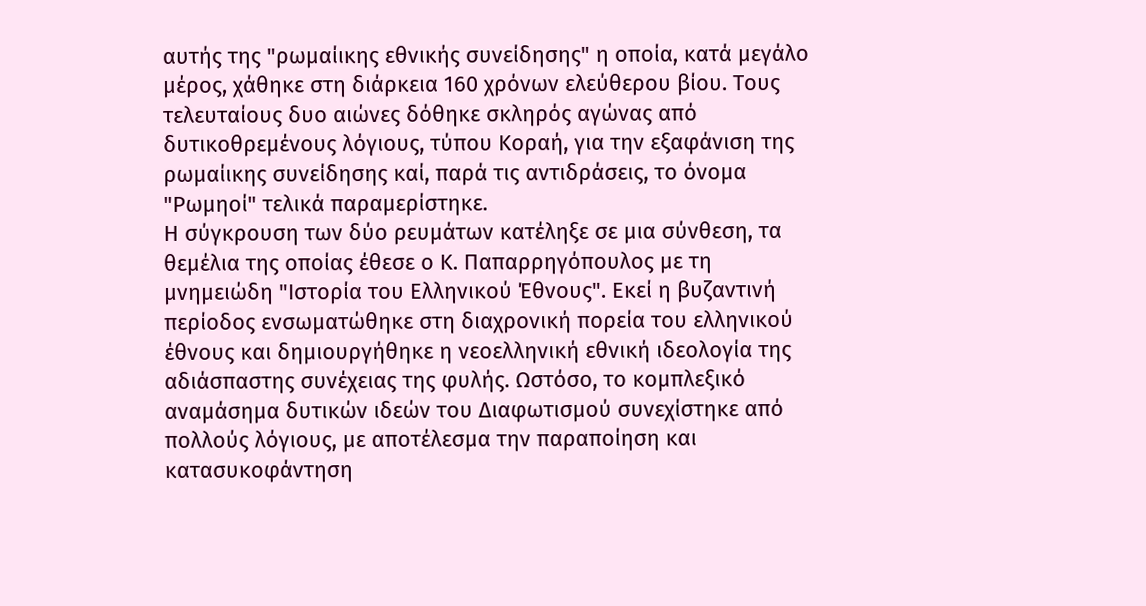αυτής της "ρωμαίικης εθνικής συνείδησης" η οποία, κατά μεγάλο μέρος, χάθηκε στη διάρκεια 160 χρόνων ελεύθερου βίου. Τους τελευταίους δυο αιώνες δόθηκε σκληρός αγώνας από δυτικοθρεμένους λόγιους, τύπου Κοραή, για την εξαφάνιση της ρωμαίικης συνείδησης καί, παρά τις αντιδράσεις, το όνομα "Ρωμηοί" τελικά παραμερίστηκε.
Η σύγκρουση των δύο ρευμάτων κατέληξε σε μια σύνθεση, τα θεμέλια της οποίας έθεσε ο Κ. Παπαρρηγόπουλος με τη μνημειώδη "Ιστορία του Ελληνικού Έθνους". Εκεί η βυζαντινή περίοδος ενσωματώθηκε στη διαχρονική πορεία του ελληνικού έθνους και δημιουργήθηκε η νεοελληνική εθνική ιδεολογία της αδιάσπαστης συνέχειας της φυλής. Ωστόσο, το κομπλεξικό αναμάσημα δυτικών ιδεών του Διαφωτισμού συνεχίστηκε από πολλούς λόγιους, με αποτέλεσμα την παραποίηση και κατασυκοφάντηση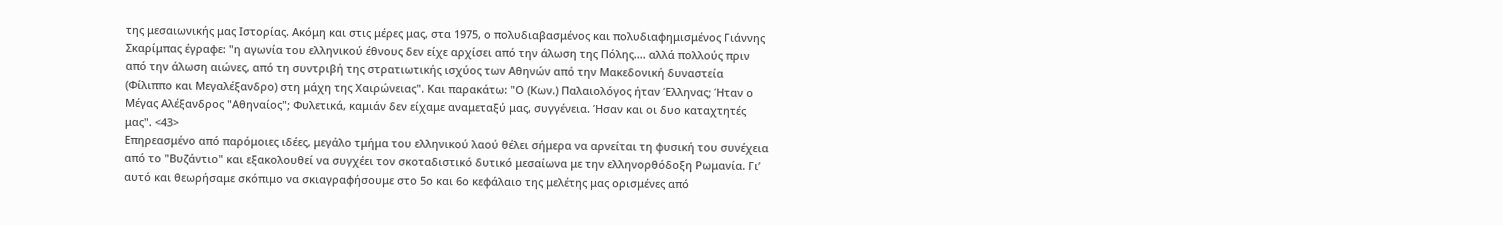της μεσαιωνικής μας Ιστορίας. Ακόμη και στις μέρες μας, στα 1975, ο πολυδιαβασμένος και πολυδιαφημισμένος Γιάννης Σκαρίμπας έγραφε: "η αγωνία του ελληνικού έθνους δεν είχε αρχίσει από την άλωση της Πόλης.... αλλά πολλούς πριν από την άλωση αιώνες, από τη συντριβή της στρατιωτικής ισχύος των Αθηνών από την Μακεδονική δυναστεία (Φίλιππο και Μεγαλέξανδρο) στη μάχη της Χαιρώνειας". Και παρακάτω: "Ο (Κων.) Παλαιολόγος ήταν Έλληνας; Ήταν ο Μέγας Αλέξανδρος "Αθηναίος"; Φυλετικά, καμιάν δεν είχαμε αναμεταξύ μας, συγγένεια. Ήσαν και οι δυο καταχτητές μας". <43>
Επηρεασμένο από παρόμοιες ιδέες, μεγάλο τμήμα του ελληνικού λαού θέλει σήμερα να αρνείται τη φυσική του συνέχεια από το "Βυζάντιο" και εξακολουθεί να συγχέει τον σκοταδιστικό δυτικό μεσαίωνα με την ελληνορθόδοξη Ρωμανία. Γι’ αυτό και θεωρήσαμε σκόπιμο να σκιαγραφήσουμε στο 5ο και 6ο κεφάλαιο της μελέτης μας ορισμένες από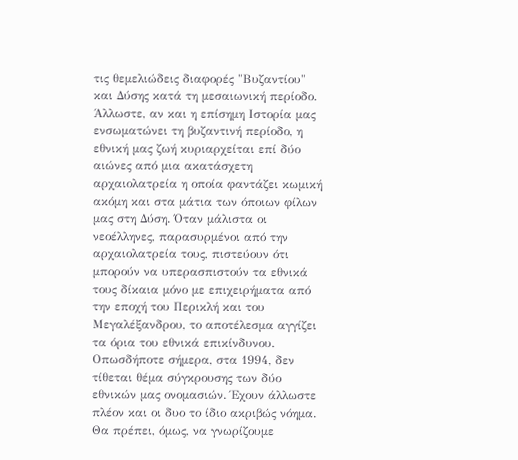τις θεμελιώδεις διαφορές "Βυζαντίου" και Δύσης κατά τη μεσαιωνική περίοδο. Άλλωστε, αν και η επίσημη Ιστορία μας ενσωματώνει τη βυζαντινή περίοδο, η εθνική μας ζωή κυριαρχείται επί δύο αιώνες από μια ακατάσχετη αρχαιολατρεία η οποία φαντάζει κωμική ακόμη και στα μάτια των όποιων φίλων μας στη Δύση. Όταν μάλιστα οι νεοέλληνες, παρασυρμένοι από την αρχαιολατρεία τους, πιστεύουν ότι μπορούν να υπερασπιστούν τα εθνικά τους δίκαια μόνο με επιχειρήματα από την εποχή του Περικλή και του Μεγαλέξανδρου, το αποτέλεσμα αγγίζει τα όρια του εθνικά επικίνδυνου.
Οπωσδήποτε σήμερα, στα 1994, δεν τίθεται θέμα σύγκρουσης των δύο εθνικών μας ονομασιών. Έχουν άλλωστε πλέον και οι δυο το ίδιο ακριβώς νόημα. Θα πρέπει, όμως, να γνωρίζουμε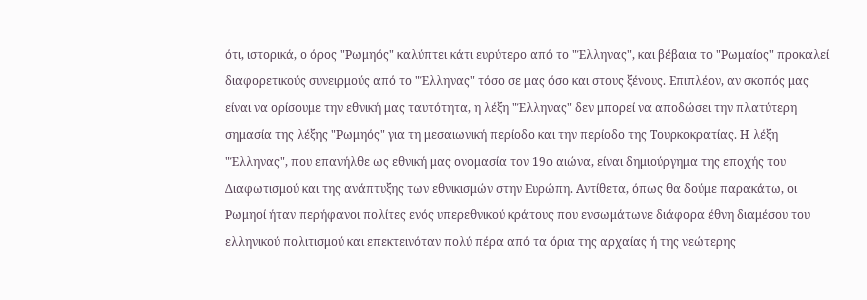ότι, ιστορικά, ο όρος "Ρωμηός" καλύπτει κάτι ευρύτερο από το "Έλληνας", και βέβαια το "Ρωμαίος" προκαλεί διαφορετικούς συνειρμούς από το "Έλληνας" τόσο σε μας όσο και στους ξένους. Επιπλέον, αν σκοπός μας είναι να ορίσουμε την εθνική μας ταυτότητα, η λέξη "Έλληνας" δεν μπορεί να αποδώσει την πλατύτερη σημασία της λέξης "Ρωμηός" για τη μεσαιωνική περίοδο και την περίοδο της Τουρκοκρατίας. Η λέξη "Έλληνας", που επανήλθε ως εθνική μας ονομασία τον 19ο αιώνα, είναι δημιούργημα της εποχής του Διαφωτισμού και της ανάπτυξης των εθνικισμών στην Ευρώπη. Αντίθετα, όπως θα δούμε παρακάτω, οι Ρωμηοί ήταν περήφανοι πολίτες ενός υπερεθνικού κράτους που ενσωμάτωνε διάφορα έθνη διαμέσου του ελληνικού πολιτισμού και επεκτεινόταν πολύ πέρα από τα όρια της αρχαίας ή της νεώτερης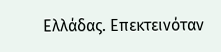Ελλάδας. Επεκτεινόταν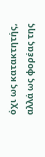όχι ως κατακτητής, αλλά ως φορέας της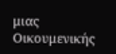μιας Οικουμενικής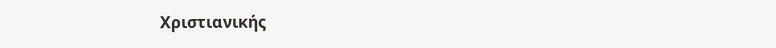Χριστιανικής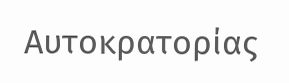Αυτοκρατορίας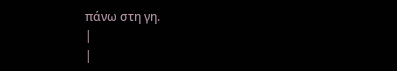πάνω στη γη.
|
|